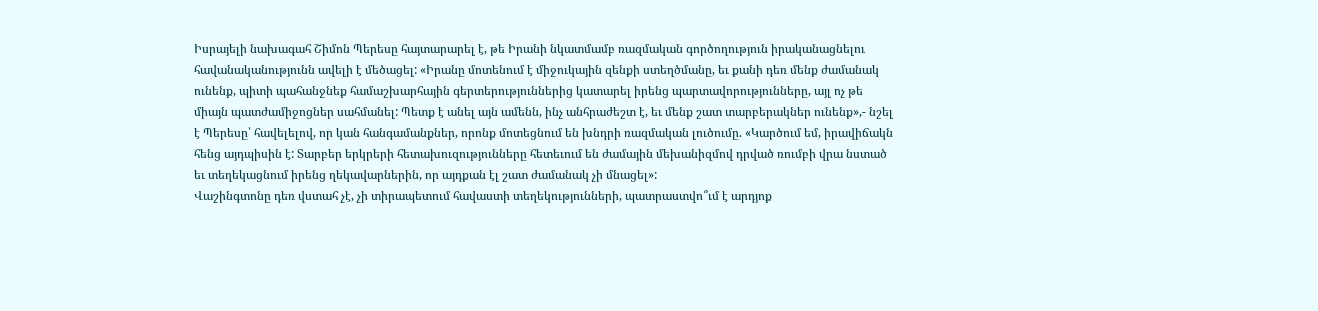Իսրայելի նախագահ Շիմոն Պերեսը հայտարարել է, թե Իրանի նկատմամբ ռազմական գործողություն իրականացնելու հավանականությունն ավելի է մեծացել: «Իրանը մոտենում է միջուկային զենքի ստեղծմանը, եւ քանի դեռ մենք ժամանակ ունենք, պիտի պահանջնեք համաշխարհային գերտերություններից կատարել իրենց պարտավորությունները, այլ ոչ թե միայն պատժամիջոցներ սահմանել: Պետք է անել այն ամենն, ինչ անհրաժեշտ է, եւ մենք շատ տարբերակներ ունենք»,- նշել է Պերեսը՝ հավելելով, որ կան հանգամանքներ, որոնք մոտեցնում են խնդրի ռազմական լուծումը. «Կարծում եմ, իրավիճակն հենց այդպիսին է: Տարբեր երկրերի հետախուզությունները հետեւում են ժամային մեխանիզմով դրված ռումբի վրա նստած եւ տեղեկացնում իրենց ղեկավարներին, որ այդքան էլ շատ ժամանակ չի մնացել»:
Վաշինգտոնը դեռ վստահ չէ, չի տիրապետում հավաստի տեղեկությունների, պատրաստվո՞ւմ է արդյոք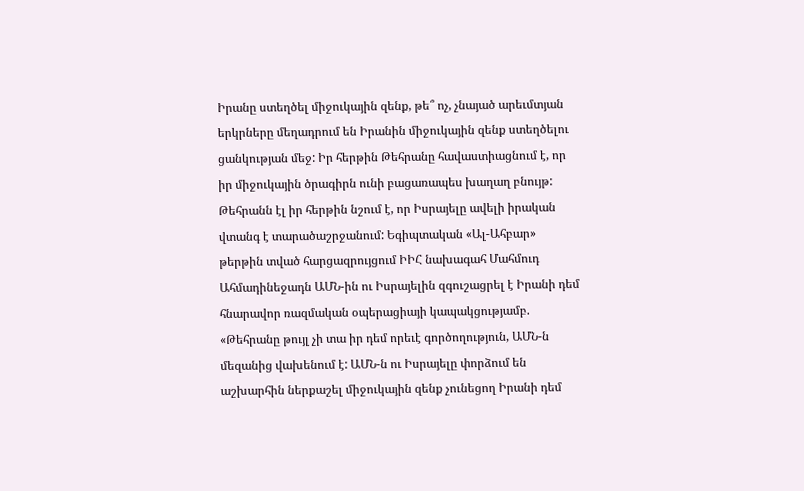Իրանը ստեղծել միջուկային զենք, թե՞ ոչ, չնայած արեւմտյան երկրները մեղադրում են Իրանին միջուկային զենք ստեղծելու ցանկության մեջ: Իր հերթին Թեհրանը հավաստիացնում է, որ իր միջուկային ծրագիրն ունի բացառապես խաղաղ բնույթ:
Թեհրանն էլ իր հերթին նշում է, որ Իսրայելը ավելի իրական վտանգ է տարածաշրջանում: Եգիպտական «Ալ-Ահբար» թերթին տված հարցազրույցում ԻԻՀ նախագահ Մահմուդ Ահմադինեջադն ԱՄՆ-ին ու Իսրայելին զգուշացրել է Իրանի դեմ հնարավոր ռազմական օպերացիայի կապակցությամբ. «Թեհրանը թույլ չի տա իր դեմ որեւէ գործողություն, ԱՄՆ-ն մեզանից վախենում է: ԱՄՆ-ն ու Իսրայելը փորձում են աշխարհին ներքաշել միջուկային զենք չունեցող Իրանի դեմ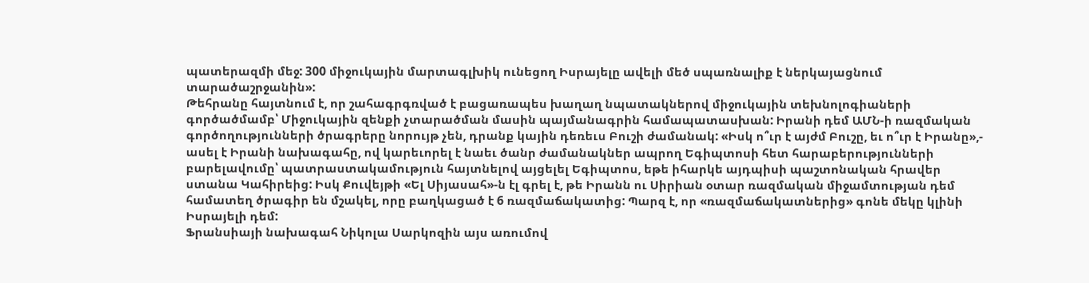պատերազմի մեջ: 300 միջուկային մարտագլխիկ ունեցող Իսրայելը ավելի մեծ սպառնալիք է ներկայացնում տարածաշրջանին»:
Թեհրանը հայտնում է, որ շահագրգռված է բացառապես խաղաղ նպատակներով միջուկային տեխնոլոգիաների գործածմամբ՝ Միջուկային զենքի չտարածման մասին պայմանագրին համապատասխան: Իրանի դեմ ԱՄՆ-ի ռազմական գործողությունների ծրագրերը նորույթ չեն, դրանք կային դեռեւս Բուշի ժամանակ: «Իսկ ո՞ւր է այժմ Բուշը, եւ ո՞ւր է Իրանը»,- ասել է Իրանի նախագահը, ով կարեւորել է նաեւ ծանր ժամանակներ ապրող Եգիպտոսի հետ հարաբերությունների բարելավումը՝ պատրաստակամություն հայտնելով այցելել Եգիպտոս, եթե իհարկե այդպիսի պաշտոնական հրավեր ստանա Կահիրեից: Իսկ Քուվեյթի «Ել Սիյասահ»-ն էլ գրել է, թե Իրանն ու Սիրիան օտար ռազմական միջամտության դեմ համատեղ ծրագիր են մշակել, որը բաղկացած է 6 ռազմաճակատից: Պարզ է, որ «ռազմաճակատներից» գոնե մեկը կլինի Իսրայելի դեմ:
Ֆրանսիայի նախագահ Նիկոլա Սարկոզին այս առումով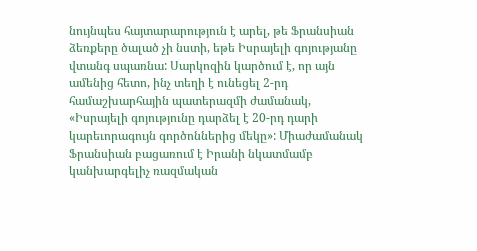նույնպես հայտարարություն է արել, թե Ֆրանսիան ձեռքերը ծալած չի նստի, եթե Իսրայելի գոյությանը վտանգ սպառնա: Սարկոզին կարծում է, որ այն ամենից հետո, ինչ տեղի է ունեցել 2-րդ համաշխարհային պատերազմի ժամանակ, «Իսրայելի գոյությունը դարձել է 20-րդ դարի կարեւորագույն գործոններից մեկը»: Միաժամանակ Ֆրանսիան բացառում է Իրանի նկատմամբ կանխարգելիչ ռազմական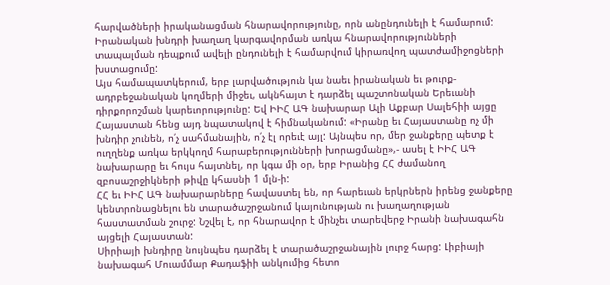հարվածների իրականացման հնարավորությունը, որն անընդունելի է համարում: Իրանական խնդրի խաղաղ կարգավորման առկա հնարավորությունների տապալման դեպքում ավելի ընդունելի է համարվում կիրառվող պատժամիջոցների խստացումը:
Այս համապատկերում, երբ լարվածություն կա նաեւ իրանական եւ թուրք-ադրբեջանական կողմերի միջեւ, ակնհայտ է դարձել պաշտոնական Երեւանի դիրքորոշման կարեւորությունը: Եվ ԻԻՀ ԱԳ նախարար Ալի Աքբար Սալեհիի այցը Հայաստան հենց այդ նպատակով է հիմնականում: «Իրանը եւ Հայաստանը ոչ մի խնդիր չունեն, ո՛չ սահմանային, ո՛չ էլ որեւէ այլ: Այնպես որ, մեր ջանքերը պետք է ուղղենք առկա երկկողմ հարաբերությունների խորացմանը»,- ասել է ԻԻՀ ԱԳ նախարարը եւ հույս հայտնել, որ կգա մի օր, երբ Իրանից ՀՀ ժամանող զբոսաշրջիկների թիվը կհասնի 1 մլն-ի:
ՀՀ եւ ԻԻՀ ԱԳ նախարարները հավաստել են, որ հարեւան երկրներն իրենց ջանքերը կենտրոնացնելու են տարածաշրջանում կայունության ու խաղաղության հաստատման շուրջ: Նշվել է, որ հնարավոր է մինչեւ տարեվերջ Իրանի նախագահն այցելի Հայաստան:
Սիրիայի խնդիրը նույնպես դարձել է տարածաշրջանային լուրջ հարց: Լիբիայի նախագահ Մուամմար Քադաֆիի անկումից հետո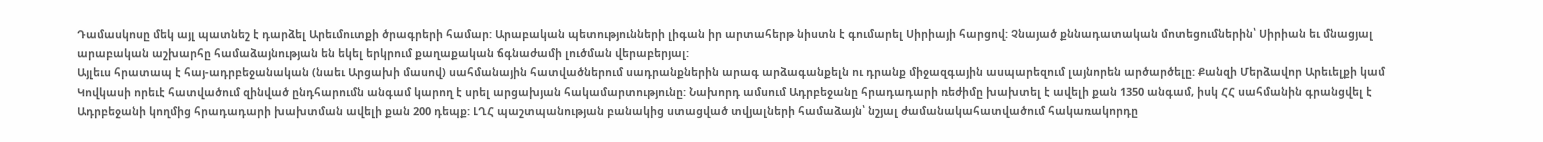Դամասկոսը մեկ այլ պատնեշ է դարձել Արեւմուտքի ծրագրերի համար: Արաբական պետությունների լիգան իր արտահերթ նիստն է գումարել Սիրիայի հարցով: Չնայած քննադատական մոտեցումներին՝ Սիրիան եւ մնացյալ արաբական աշխարհը համաձայնության են եկել երկրում քաղաքական ճգնաժամի լուծման վերաբերյալ:
Այլեւս հրատապ է հայ-ադրբեջանական (նաեւ Արցախի մասով) սահմանային հատվածներում սադրանքներին արագ արձագանքելն ու դրանք միջազգային ասպարեզում լայնորեն արծարծելը: Քանզի Մերձավոր Արեւելքի կամ Կովկասի որեւէ հատվածում զինված ընդհարումն անգամ կարող է սրել արցախյան հակամարտությունը: Նախորդ ամսում Ադրբեջանը հրադադարի ռեժիմը խախտել է ավելի քան 1350 անգամ, իսկ ՀՀ սահմանին գրանցվել է Ադրբեջանի կողմից հրադադարի խախտման ավելի քան 200 դեպք: ԼՂՀ պաշտպանության բանակից ստացված տվյալների համաձայն՝ նշյալ ժամանակահատվածում հակառակորդը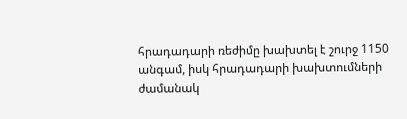հրադադարի ռեժիմը խախտել է շուրջ 1150 անգամ, իսկ հրադադարի խախտումների ժամանակ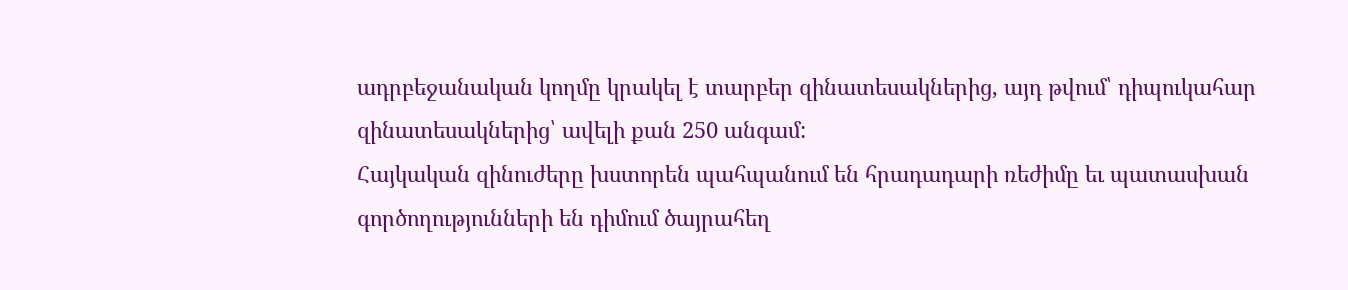ադրբեջանական կողմը կրակել է տարբեր զինատեսակներից, այդ թվում՝ դիպուկահար զինատեսակներից՝ ավելի քան 250 անգամ:
Հայկական զինուժերը խստորեն պահպանում են հրադադարի ռեժիմը եւ պատասխան գործողությունների են դիմում ծայրահեղ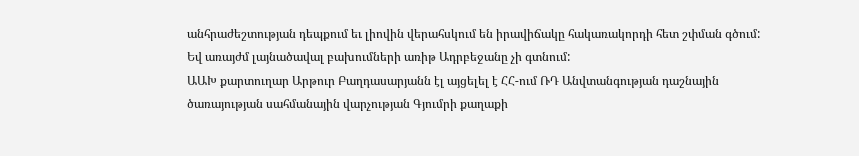անհրաժեշտության դեպքում եւ լիովին վերահսկում են իրավիճակը հակառակորդի հետ շփման գծում: Եվ առայժմ լայնածավալ բախումների առիթ Ադրբեջանը չի գտնում:
ԱԱԽ քարտուղար Արթուր Բաղդասարյանն էլ այցելել է ՀՀ-ում ՌԴ Անվտանգության դաշնային ծառայության սահմանային վարչության Գյումրի քաղաքի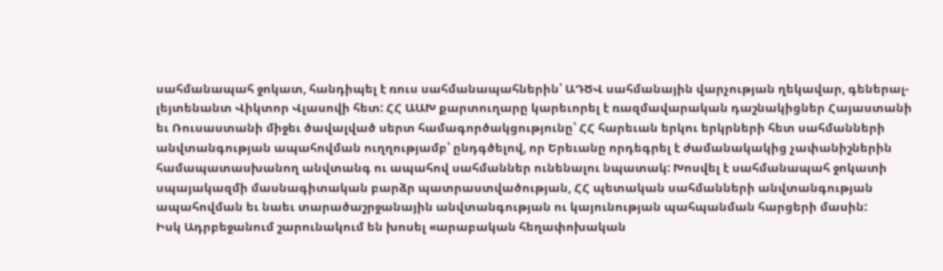սահմանապահ ջոկատ, հանդիպել է ռուս սահմանապահներին՝ ԱԴԾՎ սահմանային վարչության ղեկավար, գեներալ-լեյտենանտ Վիկտոր Վլասովի հետ: ՀՀ ԱԱԽ քարտուղարը կարեւորել է ռազմավարական դաշնակիցներ Հայաստանի եւ Ռուսաստանի միջեւ ծավալված սերտ համագործակցությունը՝ ՀՀ հարեւան երկու երկրների հետ սահմանների անվտանգության ապահովման ուղղությամբ՝ ընդգծելով, որ Երեւանը որդեգրել է ժամանակակից չափանիշներին համապատասխանող անվտանգ ու ապահով սահմաններ ունենալու նպատակ: Խոսվել է սահմանապահ ջոկատի սպայակազմի մասնագիտական բարձր պատրաստվածության, ՀՀ պետական սահմանների անվտանգության ապահովման եւ նաեւ տարածաշրջանային անվտանգության ու կայունության պահպանման հարցերի մասին:
Իսկ Ադրբեջանում շարունակում են խոսել «արաբական հեղափոխական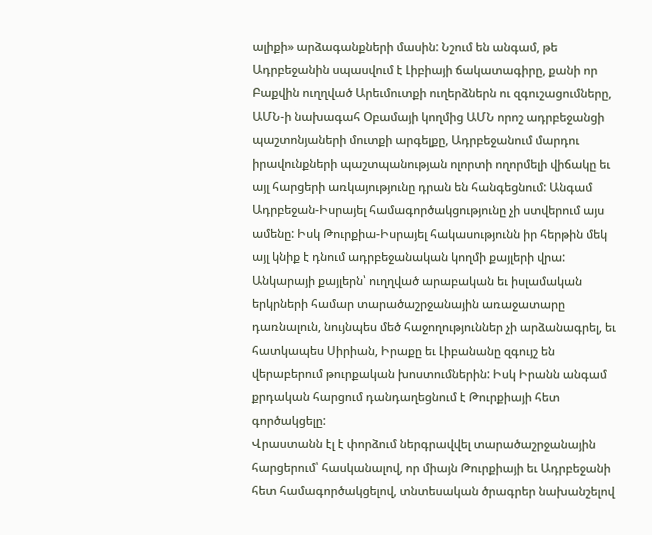ալիքի» արձագանքների մասին: Նշում են անգամ, թե Ադրբեջանին սպասվում է Լիբիայի ճակատագիրը, քանի որ Բաքվին ուղղված Արեւմուտքի ուղերձներն ու զգուշացումները, ԱՄՆ-ի նախագահ Օբամայի կողմից ԱՄՆ որոշ ադրբեջանցի պաշտոնյաների մուտքի արգելքը, Ադրբեջանում մարդու իրավունքների պաշտպանության ոլորտի ողորմելի վիճակը եւ այլ հարցերի առկայությունը դրան են հանգեցնում: Անգամ Ադրբեջան-Իսրայել համագործակցությունը չի ստվերում այս ամենը: Իսկ Թուրքիա-Իսրայել հակասությունն իր հերթին մեկ այլ կնիք է դնում ադրբեջանական կողմի քայլերի վրա:
Անկարայի քայլերն՝ ուղղված արաբական եւ իսլամական երկրների համար տարածաշրջանային առաջատարը դառնալուն, նույնպես մեծ հաջողություններ չի արձանագրել, եւ հատկապես Սիրիան, Իրաքը եւ Լիբանանը զգույշ են վերաբերում թուրքական խոստումներին: Իսկ Իրանն անգամ քրդական հարցում դանդաղեցնում է Թուրքիայի հետ գործակցելը:
Վրաստանն էլ է փորձում ներգրավվել տարածաշրջանային հարցերում՝ հասկանալով, որ միայն Թուրքիայի եւ Ադրբեջանի հետ համագործակցելով, տնտեսական ծրագրեր նախանշելով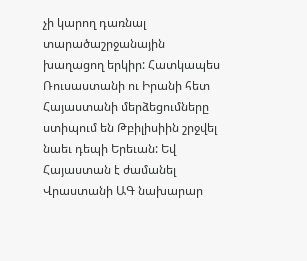չի կարող դառնալ տարածաշրջանային խաղացող երկիր: Հատկապես Ռուսաստանի ու Իրանի հետ Հայաստանի մերձեցումները ստիպում են Թբիլիսիին շրջվել նաեւ դեպի Երեւան: Եվ Հայաստան է ժամանել Վրաստանի ԱԳ նախարար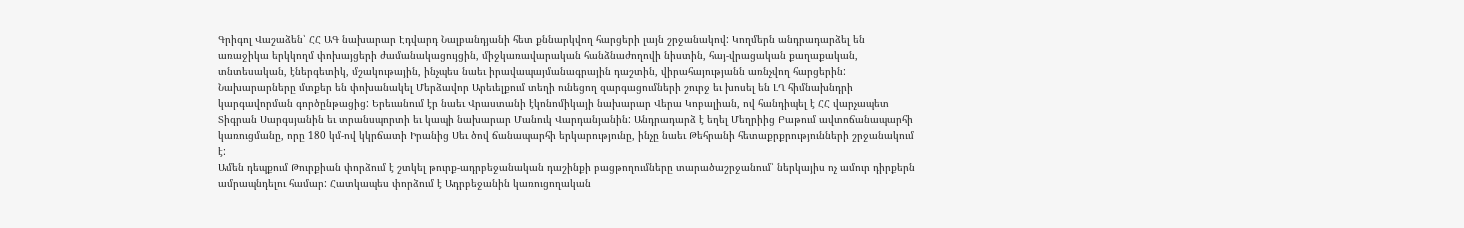Գրիգոլ Վաշաձեն՝ ՀՀ ԱԳ նախարար Էդվարդ Նալբանդյանի հետ քննարկվող հարցերի լայն շրջանակով: Կողմերն անդրադարձել են առաջիկա երկկողմ փոխայցերի ժամանակացույցին, միջկառավարական հանձնաժողովի նիստին, հայ-վրացական քաղաքական, տնտեսական, էներգետիկ, մշակութային, ինչպես նաեւ իրավապայմանագրային դաշտին, վիրահայությանն առնչվող հարցերին: Նախարարները մտքեր են փոխանակել Մերձավոր Արեւելքում տեղի ունեցող զարգացումների շուրջ եւ խոսել են ԼՂ հիմնախնդրի կարգավորման գործընթացից: Երեւանում էր նաեւ Վրաստանի էկոնոմիկայի նախարար Վերա Կոբալիան, ով հանդիպել է ՀՀ վարչապետ Տիգրան Սարգսյանին եւ տրանսպորտի եւ կապի նախարար Մանուկ Վարդանյանին: Անդրադարձ է եղել Մեղրիից Բաթում ավտոճանապարհի կառուցմանը, որը 180 կմ-ով կկրճատի Իրանից Սեւ ծով ճանապարհի երկարությունը, ինչը նաեւ Թեհրանի հետաքրքրությունների շրջանակում է:
Ամեն դեպքում Թուրքիան փորձում է շտկել թուրք-ադրբեջանական դաշինքի բացթողումները տարածաշրջանում՝ ներկայիս ոչ ամուր դիրքերն ամրապնդելու համար: Հատկապես փորձում է Ադրբեջանին կառուցողական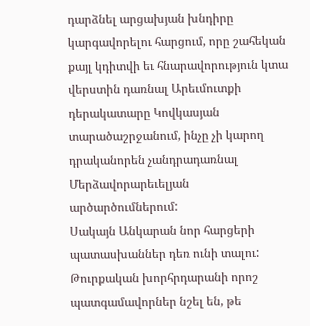դարձնել արցախյան խնդիրը կարգավորելու հարցում, որը շահեկան քայլ կդիտվի եւ հնարավորություն կտա վերստին դառնալ Արեւմուտքի դերակատարը Կովկասյան տարածաշրջանում, ինչը չի կարող դրականորեն չանդրադառնալ Մերձավորարեւելյան արծարծումներում:
Սակայն Անկարան նոր հարցերի պատասխաններ դեռ ունի տալու: Թուրքական խորհրդարանի որոշ պատգամավորներ նշել են, թե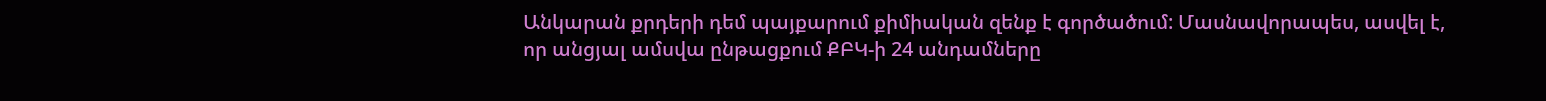Անկարան քրդերի դեմ պայքարում քիմիական զենք է գործածում: Մասնավորապես, ասվել է, որ անցյալ ամսվա ընթացքում ՔԲԿ-ի 24 անդամները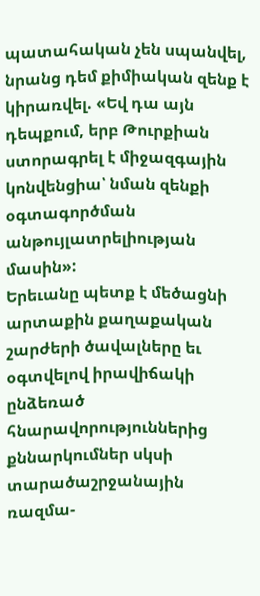պատահական չեն սպանվել, նրանց դեմ քիմիական զենք է կիրառվել. «Եվ դա այն դեպքում, երբ Թուրքիան ստորագրել է միջազգային կոնվենցիա՝ նման զենքի օգտագործման անթույլատրելիության մասին»:
Երեւանը պետք է մեծացնի արտաքին քաղաքական շարժերի ծավալները եւ օգտվելով իրավիճակի ընձեռած հնարավորություններից քննարկումներ սկսի տարածաշրջանային ռազմա-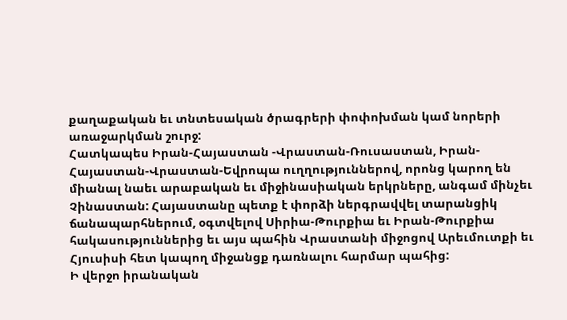քաղաքական եւ տնտեսական ծրագրերի փոփոխման կամ նորերի առաջարկման շուրջ:
Հատկապես Իրան-Հայաստան -Վրաստան-Ռուսաստան, Իրան-Հայաստան-Վրաստան-Եվրոպա ուղղություններով, որոնց կարող են միանալ նաեւ արաբական եւ միջինասիական երկրները, անգամ մինչեւ Չինաստան: Հայաստանը պետք է փորձի ներգրավվել տարանցիկ ճանապարհներում, օգտվելով Սիրիա-Թուրքիա եւ Իրան-Թուրքիա հակասություններից եւ այս պահին Վրաստանի միջոցով Արեւմուտքի եւ Հյուսիսի հետ կապող միջանցք դառնալու հարմար պահից:
Ի վերջո իրանական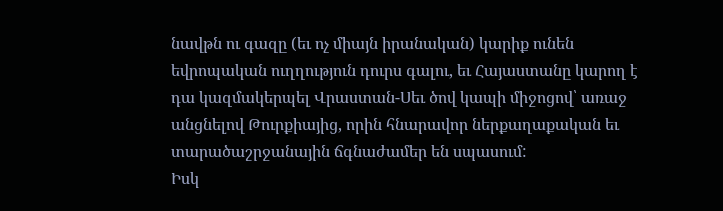նավթն ու գազը (եւ ոչ միայն իրանական) կարիք ունեն եվրոպական ուղղություն դուրս գալու, եւ Հայաստանը կարող է դա կազմակերպել Վրաստան-Սեւ ծով կապի միջոցով՝ առաջ անցնելով Թուրքիայից, որին հնարավոր ներքաղաքական եւ տարածաշրջանային ճգնաժամեր են սպասում:
Իսկ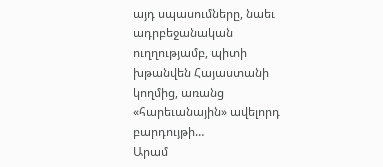այդ սպասումները, նաեւ ադրբեջանական ուղղությամբ, պիտի խթանվեն Հայաստանի կողմից, առանց «հարեւանային» ավելորդ բարդույթի…
Արամ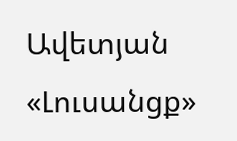Ավետյան
«Լուսանցք»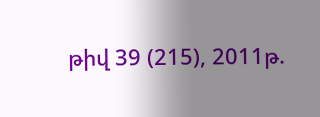թիվ 39 (215), 2011թ.